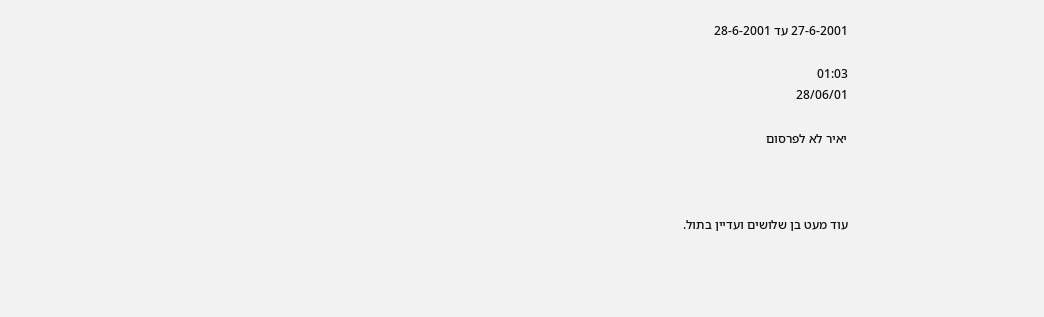27-6-2001 עד 28-6-2001

01:03
28/06/01

יאיר לא לפרסום



עוד מעט בן שלושים ועדיין בתול.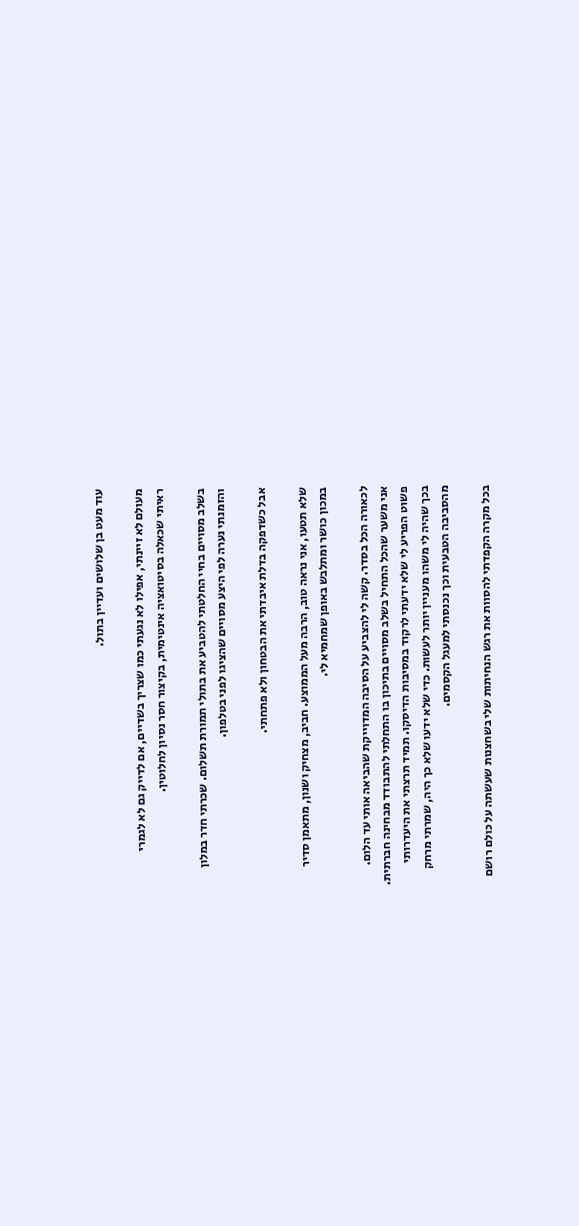עוד מעט בן שלושים ועדיין בתול.

מעולם לא זיינתי, אפילו לא נגעתי כמו שצריך בשדיים, אם לדייק גם לא לגמרי
ראיתי שכאלה בסיטואציה אינטימית, בקיצור חסר נסיון לחלוטין.

בשלב מסויים בחיי החלטתי להטביע את בתולי תמורת תשלום. שכרתי חדר במלון
והזמנתי נערה לפי היצע מסויים שהציגו לפני בטלפון.

אבל כשדפקה בדלת איבדתי את הבטחון ולא פתחתי.

שלא תטעו, אני נראה טוב, הרבה מעל הממוצע. חביב, מצחיק ושנון, מתאמן סדיר
במכון כושר ומתלבש באופן שמחמיא לי.

לכאורה הכל בסדר. קשה לי להצביע על הסיבה המדוייקת שהביאה אותי עד הלום.
אני משער שהכל התחיל בשלב מסויים בתיכון בו התחלתי להתבודד מבחינה חברתית.
פשוט הפריע לי שלא ידעתי לרקוד במסיבות הדיסקו. תמיד תרצתי את היעדרותי
בכך שהיה לי משהו מעניין יותר לעשות. כדי שלא ידעו שלא כך היה, שמרתי מרחק
מהסביבה הטבעית וכך נכנסתי למעגל הקסמים.

בכל מקרה הקפדתי להסוות את רגש הנחיתות שלי בשחצנות שעשתה על כולם רושם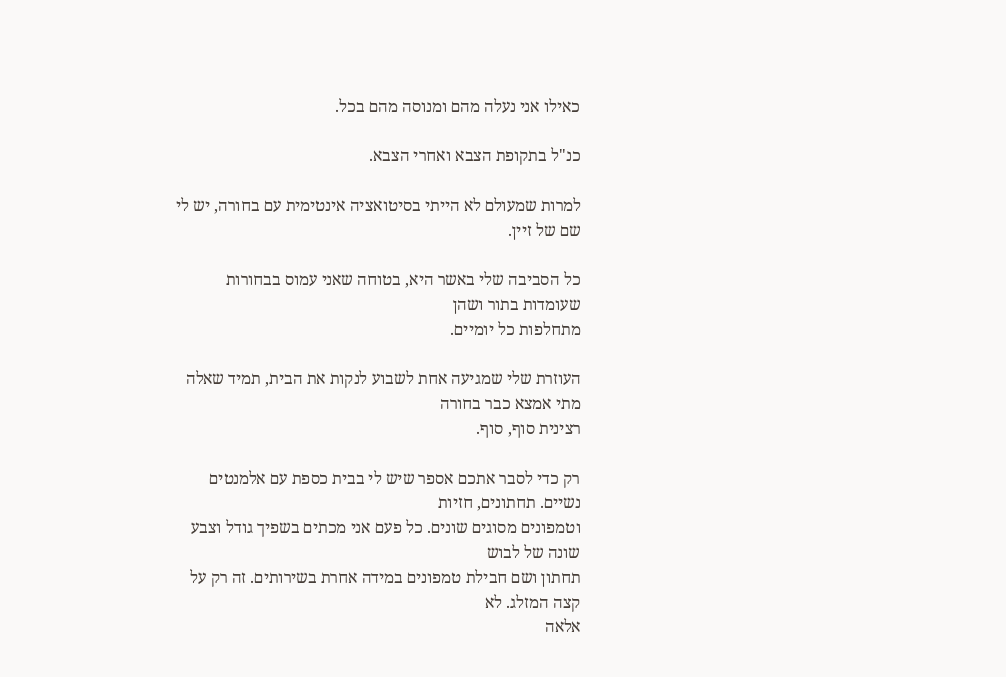כאילו אני נעלה מהם ומנוסה מהם בכל.

כנ"ל בתקופת הצבא ואחרי הצבא.

למרות שמעולם לא הייתי בסיטואציה אינטימית עם בחורה, יש לי שם של זיין.

כל הסביבה שלי באשר היא, בטוחה שאני עמוס בבחורות שעומדות בתור ושהן
מתחלפות כל יומיים.

העוזרת שלי שמגיעה אחת לשבוע לנקות את הבית, תמיד שאלה מתי אמצא כבר בחורה
רצינית סוף, סוף.

רק כדי לסבר אתכם אספר שיש לי בבית כספת עם אלמנטים נשיים. תחתונים, חזיות
וטמפונים מסוגים שונים. כל פעם אני מכתים בשפיך גודל וצבע שונה של לבוש
תחתון ושם חבילת טמפונים במידה אחרת בשירותים. זה רק על קצה המזלג. לא
אלאה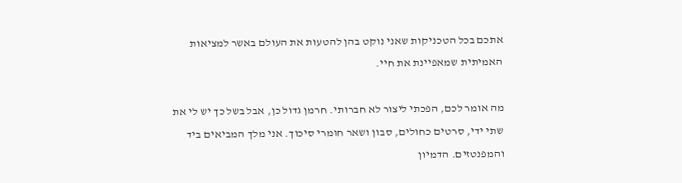אתכם בכל הטכניקות שאני נוקט בהן להטעות את העולם באשר למציאות
האמיתית שמאפיינת את חיי.

מה אומר לכם, הפכתי ליצור לא חברותי. חרמן גדול כן, אבל בשל כך יש לי את
שתי ידי, סרטים כחולים, סבון ושאר חומרי סיכוך. אני מלך המביאים ביד
והמפנטזים. הדמיון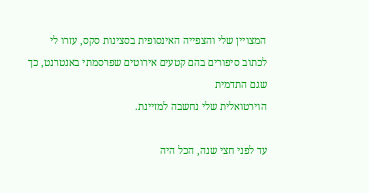המצויין שלי והצפייה האינסופית בסצינות סקס, עזרו לי
לכתוב סיפורים בהם קטעים אירוטים שפרסמתי באנטרנט, כך שגם התדמית
הוירטואלית שלי נחשבה למזיינת.

עד לפני חצי שנה, הכל היה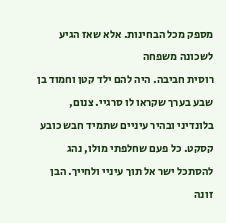מספק מכל הבחינות. אלא שאז הגיע לשכונה משפחה
רוסית חביבה. היה להם ילד קטן וחמוד בן שבע בערך שקראו לו סרגיי. צנום,
בלונדיני ובהיר עיניים שתמיד חבש כובע קסקט. כל פעם שחלפתי מולו, נהג
להסתכל ישר אל תוך עיניי ולחייך. הבן זונה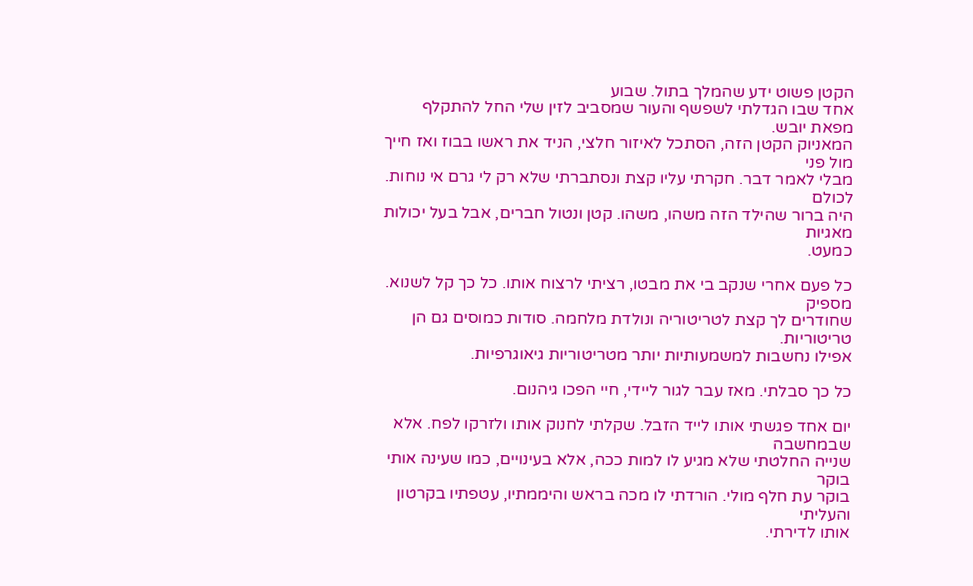הקטן פשוט ידע שהמלך בתול. שבוע
אחד שבו הגדלתי לשפשף והעור שמסביב לזין שלי החל להתקלף מפאת יובש.
המאניוק הקטן הזה, הסתכל לאיזור חלצי, הניד את ראשו בבוז ואז חייך מול פני
מבלי לאמר דבר. חקרתי עליו קצת ונסתברתי שלא רק לי גרם אי נוחות. לכולם
היה ברור שהילד הזה משהו, משהו. קטן ונטול חברים, אבל בעל יכולות מאגיות
כמעט.

כל פעם אחרי שנקב בי את מבטו, רציתי לרצוח אותו. כל כך קל לשנוא. מספיק
שחודרים לך קצת לטריטוריה ונולדת מלחמה. סודות כמוסים גם הן טריטוריות.
אפילו נחשבות למשמעותיות יותר מטריטוריות גיאוגרפיות.

כל כך סבלתי. מאז עבר לגור ליידי, חיי הפכו גיהנום.

יום אחד פגשתי אותו לייד הזבל. שקלתי לחנוק אותו ולזרקו לפח. אלא שבמחשבה
שנייה החלטתי שלא מגיע לו למות ככה, אלא בעינויים, כמו שעינה אותי בוקר
בוקר עת חלף מולי. הורדתי לו מכה בראש והיממתיו, עטפתיו בקרטון והעליתי
אותו לדירתי.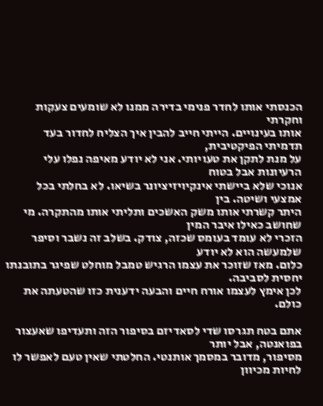הכנסתי אותו לחדר פנימי בדירה ממנו לא שומעים צעקות וחקרתי
אותו בעינויים. הייתי חייב להבין איך הצליח לחדור בעד תדמיתי הפיקטיבית,
על מנת לתקן את טעויותי. אני לא יודע מאיפה נפלו עלי הרעיונות אבל בטוח
אנוכי שלא ביישתי אינקיויזיציונר בשיאו. לא בחלתי בכל אמצעי ושיטה. בין
היתר קשרתי אותו משק האשכים ותליתי אותו מהתקרה. מי שחושב כאילו איבר המין
הזכרי לא עומד בעומס שכזה, צודק. בשלב זה נשבר וסיפר שלמעשה הוא לא יודע
כלום. מאז שזוכר את עצמו הרגיש טמבל מוחלט שפיגר בתובנתו יחסית לסביבה.
לכן אימץ לעצמו אורח חיים והבעה ידענית כזו שהטעתה את כולם.

אתם בטח תגרסו שדי לסאדיזם בסיפור הזה ותעדיפו שאעצור בפואנטה, אבל יותר
מסיפור, מדובר במסמך אותנטי. החלטתי שאין טעם לאפשר לו לחיות מכיוון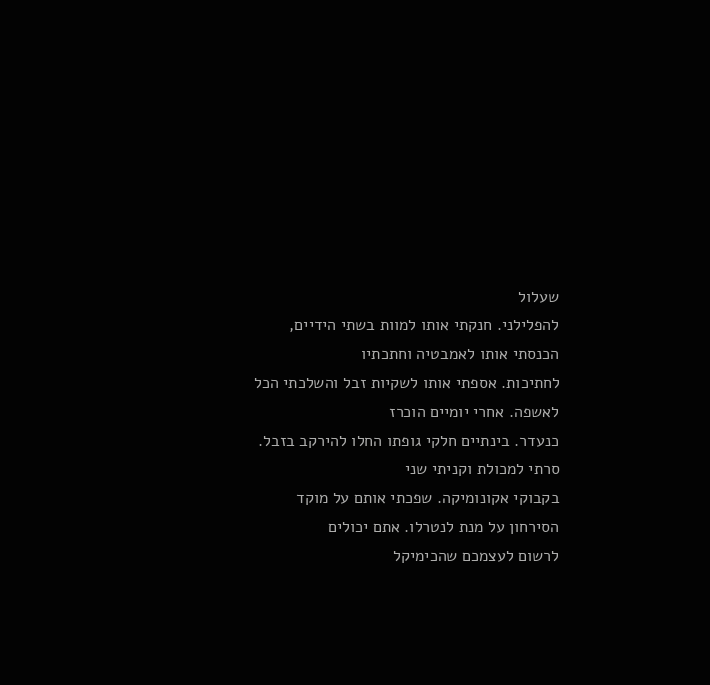שעלול
להפלילני. חנקתי אותו למוות בשתי הידיים, הכנסתי אותו לאמבטיה וחתכתיו
לחתיכות. אספתי אותו לשקיות זבל והשלכתי הכל לאשפה. אחרי יומיים הוכרז
כנעדר. בינתיים חלקי גופתו החלו להירקב בזבל. סרתי למכולת וקניתי שני
בקבוקי אקונומיקה. שפכתי אותם על מוקד הסירחון על מנת לנטרלו. אתם יכולים
לרשום לעצמכם שהכימיקל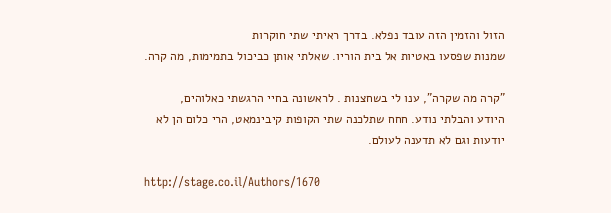הזול והזמין הזה עובד נפלא. בדרך ראיתי שתי חוקרות
שמנות שפסעו באטיות אל בית הוריו. שאלתי אותן כביכול בתמימות, מה קרה.

"קרה מה שקרה", ענו לי בשחצנות . לראשונה בחיי הרגשתי כאלוהים,
היודע והבלתי נודע. חחח שתלכנה שתי הקופות קיבינמאט, הרי כלום הן לא
יודעות וגם לא תדענה לעולם.

http://stage.co.il/Authors/1670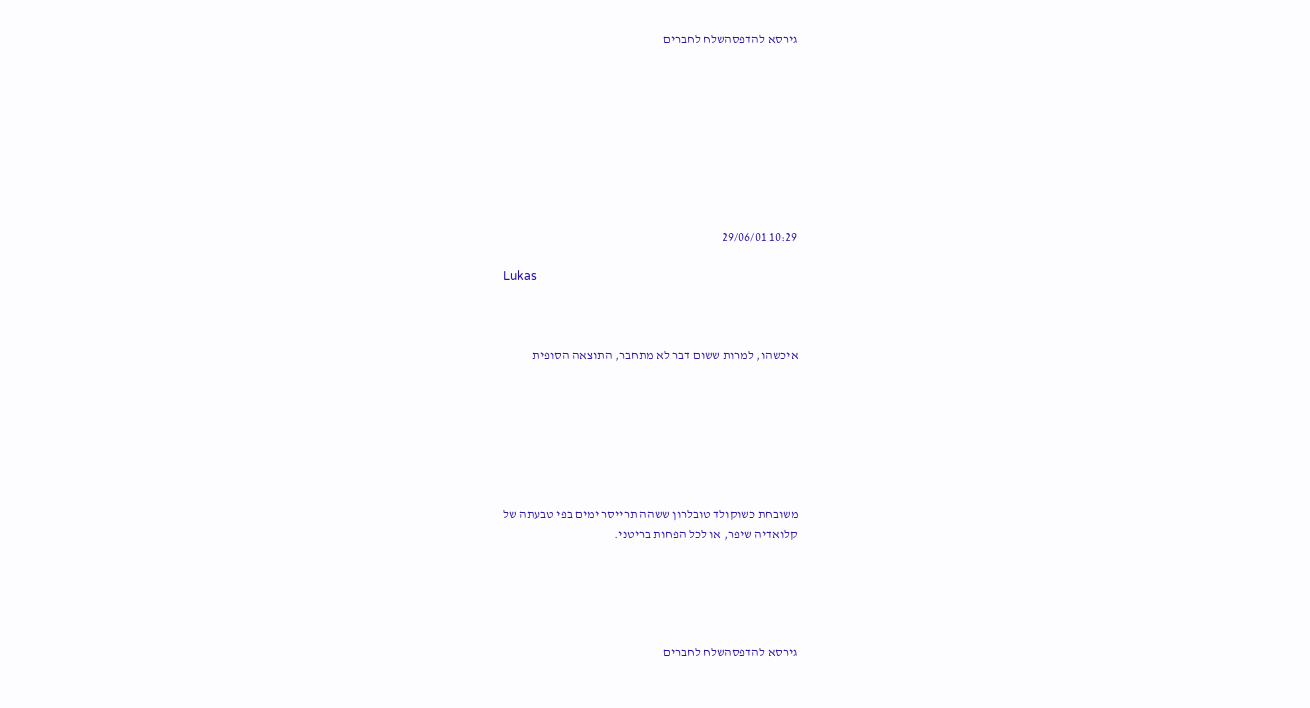גירסא להדפסהשלח לחברים









10:29 29/06/01

Lukas



איכשהו, למרות ששום דבר לא מתחבר, התוצאה הסופית







משובחת כשוקולד טובלרון ששהה תרייסר ימים בפי טבעתה של
קלואדיה שיפר, או לכל הפחות בריטני.





גירסא להדפסהשלח לחברים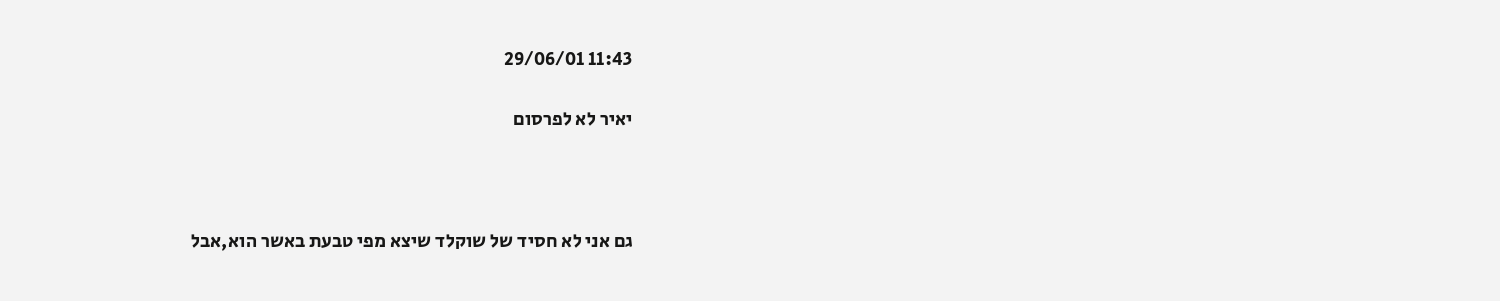11:43 29/06/01

יאיר לא לפרסום



גם אני לא חסיד של שוקלד שיצא מפי טבעת באשר הוא,אבל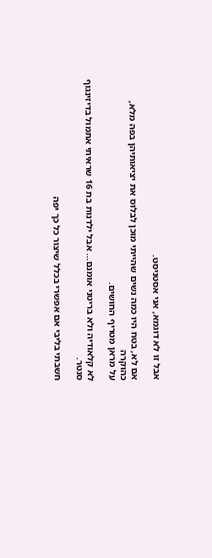אבל זו לא דוגמא, אני אסטניסט.

אם לא, בטח היו כמה נשים שהייתי מוכן לבלוס את יציאותיהן בפה מלא, כהוקרה
על מראן מטריף החושים.

לא קלאודיה ולא בריטני אומנם… אבל ילדנות בת 16 שראיתי אתמול בדיזינגוף
סנטר.

חשבתי בליבי אם אפשרי בכלל שיצור כל כך יפה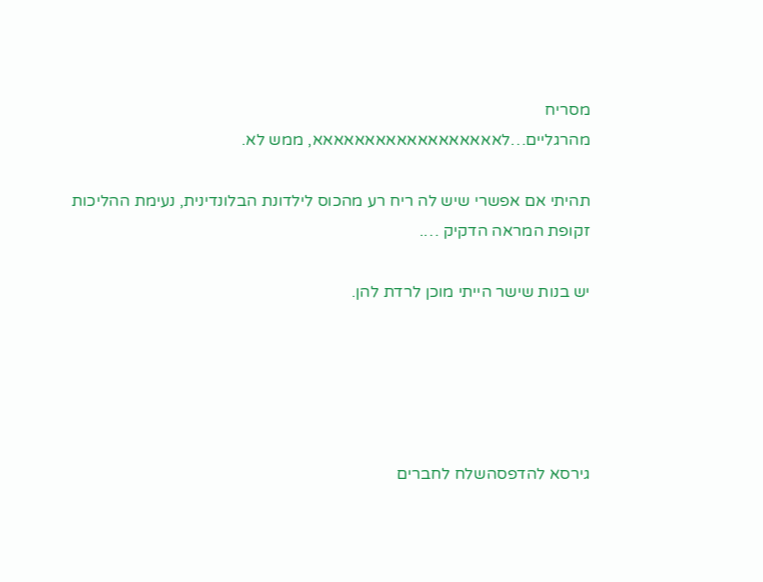מסריח
מהרגליים…לאאאאאאאאאאאאאאאאאא, ממש לא.

תהיתי אם אפשרי שיש לה ריח רע מהכוס לילדונת הבלונדינית, נעימת ההליכות
זקופת המראה הדקיק ….

יש בנות שישר הייתי מוכן לרדת להן.





גירסא להדפסהשלח לחברים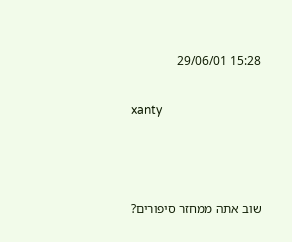15:28 29/06/01

xanty



שוב אתה ממחזר סיפורים?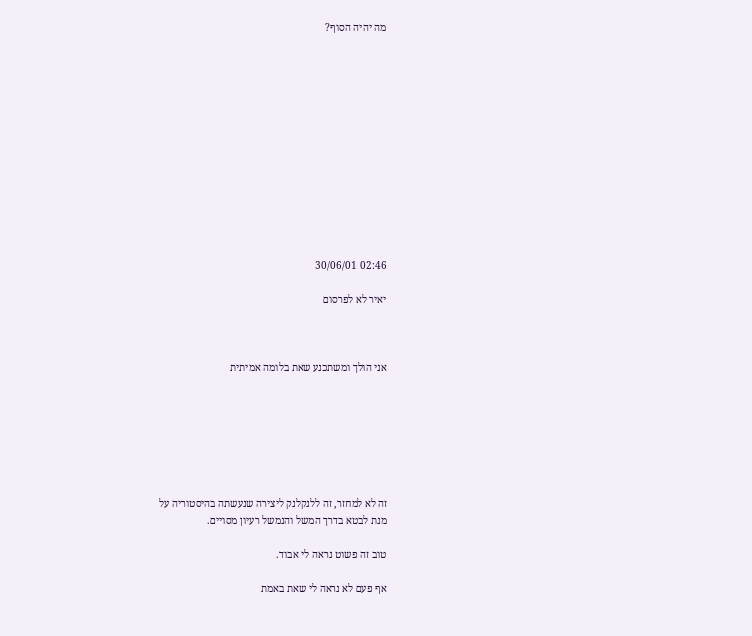מה יהיה הסוף?













02:46 30/06/01

יאיר לא לפרסום



אני הולך ומשתכנע שאת בלומה אמיתית







זה לא למחזר, זה ללנקלנק ליצירה שנעשתה בהיסטוריה על
מנת לבטא בדרך המשל והנמשל רעיון מסויים.

טוב זה פשוט נראה לי אבוד.

אף פעם לא נראה לי שאת באמת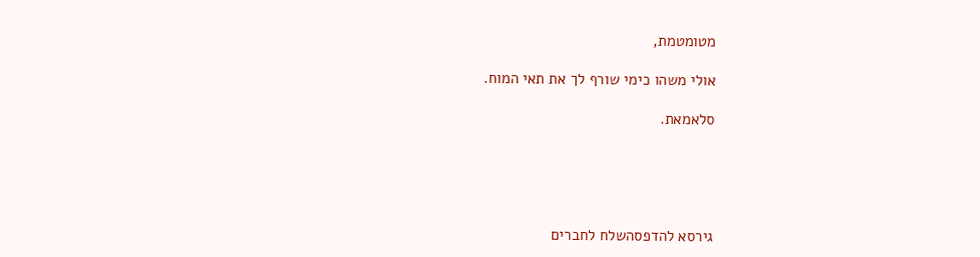מטומטמת,

אולי משהו כימי שורף לך את תאי המוח.

סלאמאת.





גירסא להדפסהשלח לחברים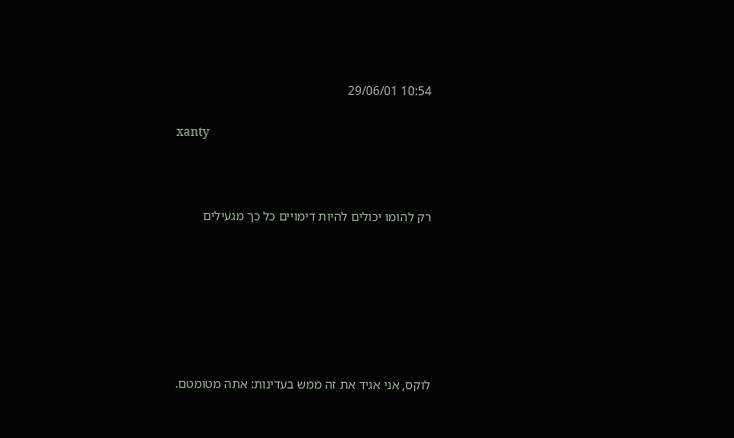10:54 29/06/01

xanty



רק להומו יכולים להיות דימויים כל כך מגעילים







לוקס, אני אגיד את זה ממש בעדינות: אתה מטומטם.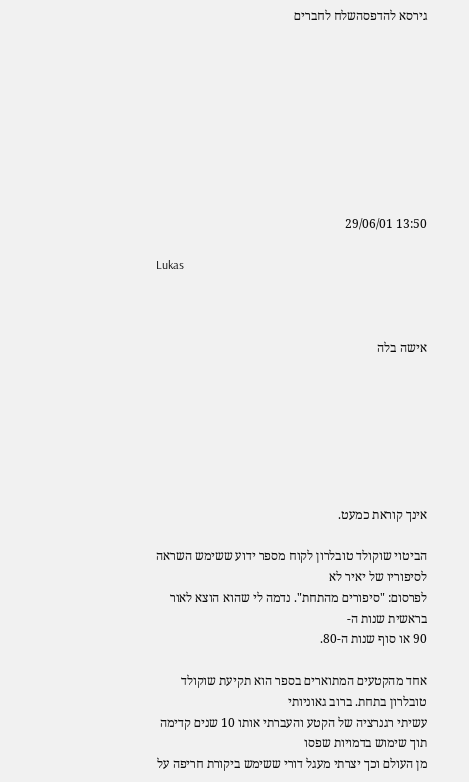גירסא להדפסהשלח לחברים









13:50 29/06/01

Lukas



אישה בלה







אינך קוראת כמעט.

הביטוי שוקולד טובלרון לקוח מספר ידוע ששימש השראה לסיפוריו של יאיר לא
לפרסום: "סיפורים מהתחת". נדמה לי שהוא הוצא לאור בראשית שנות ה-
90 או סוף שנות ה-80.

אחד מהקטעים המתוארים בספר הוא תקיעת שוקולד טובלרון בתחת. ברוב גאוניותי
עשיתי רגנרציה של הקטע והעברתי אותו 10 שנים קדימה תוך שימוש בדמויות שפסו
מן העולם וכך יצרתי מעגל דורי ששימש ביקורת חריפה על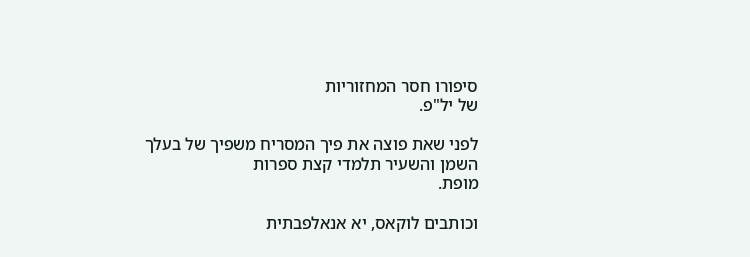סיפורו חסר המחזוריות
של יל"פ.

לפני שאת פוצה את פיך המסריח משפיך של בעלך השמן והשעיר תלמדי קצת ספרות
מופת.

וכותבים לוקאס, יא אנאלפבתית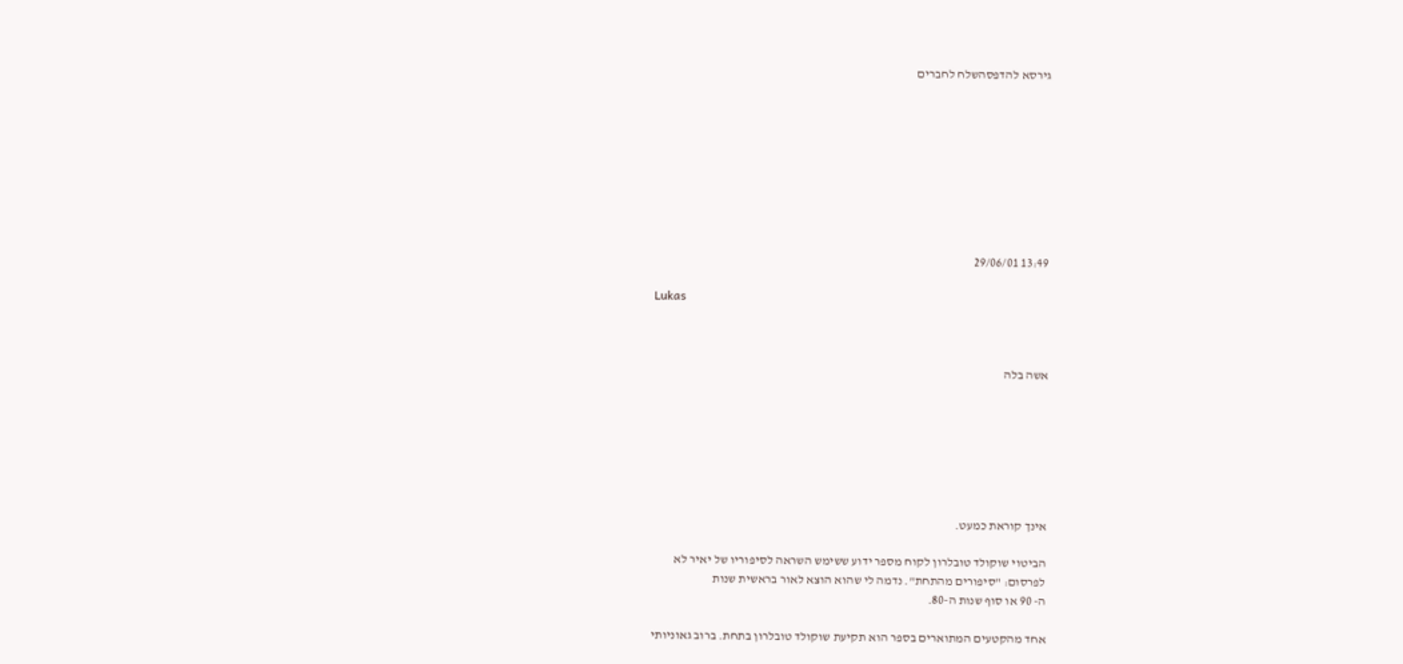גירסא להדפסהשלח לחברים









13:49 29/06/01

Lukas



אשה בלה







אינך קוראת כמעט.

הביטוי שוקולד טובלרון לקוח מספר ידוע ששימש השראה לסיפוריו של יאיר לא
לפרסום: "סיפורים מהתחת". נדמה לי שהוא הוצא לאור בראשית שנות
ה- 90 או סוף שנות ה-80.

אחד מהקטעים המתוארים בספר הוא תקיעת שוקולד טובלרון בתחת. ברוב גאוניותי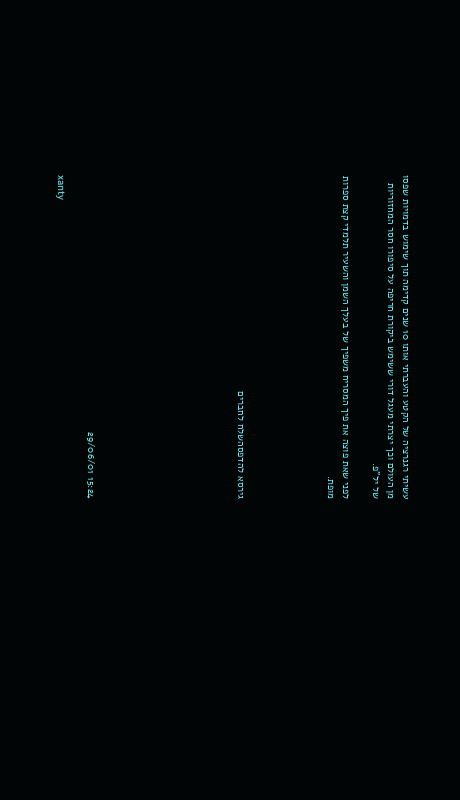עשיתי רגנרציה של הקטע והעברתי אותו 10 שנים קדימה תוך שימוש בדמויות שפסו
מן העולם וכך יצרתי מעגל דורי ששימש ביקורת חריפה על סיפורו חסר המחזוריות
של יל"פ.

לפני שאת פוצה את פיך המסריח משפיך של בעלך השמן והשעיר תלמדי קצת ספרות
מופת.





גירסא להדפסהשלח לחברים









15:24 29/06/01

xanty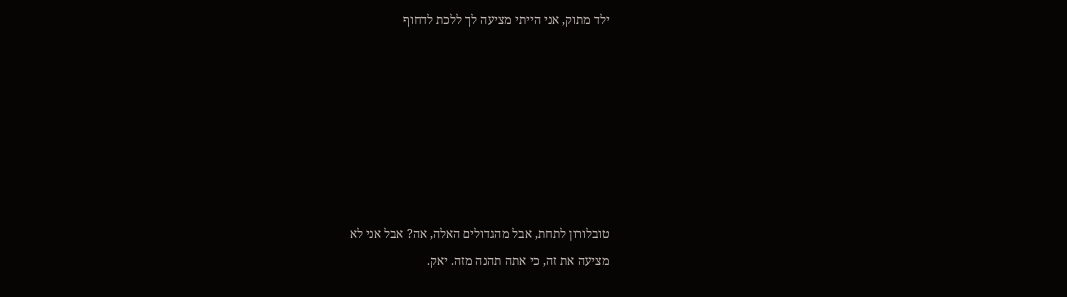ילד מתוק, אני הייתי מציעה לך ללכת לדחוף







טובלורון לתחת, אבל מהגדולים האלה, אה? אבל אני לא
מציעה את זה, כי אתה תהנה מזה. יאק.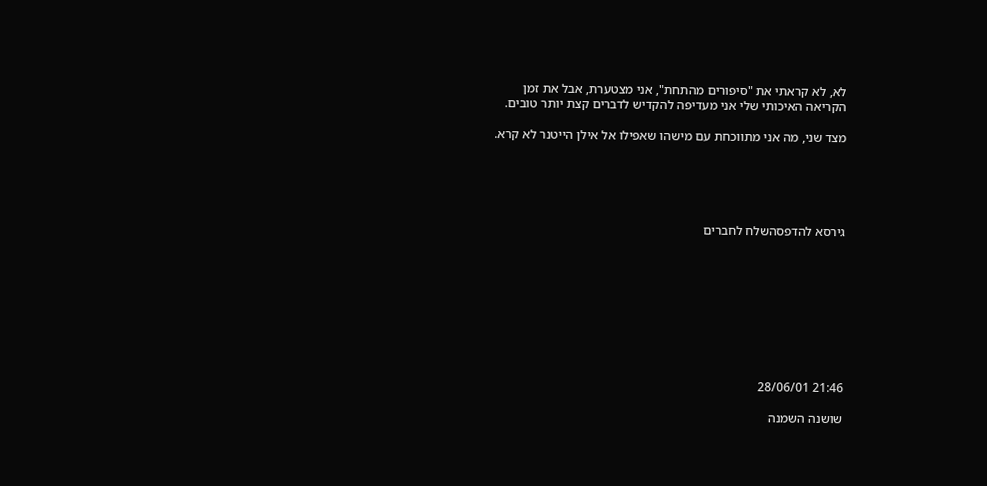לא, לא קראתי את "סיפורים מהתחת", אני מצטערת, אבל את זמן
הקריאה האיכותי שלי אני מעדיפה להקדיש לדברים קצת יותר טובים.

מצד שני, מה אני מתווכחת עם מישהו שאפילו אל אילן הייטנר לא קרא.





גירסא להדפסהשלח לחברים









21:46 28/06/01

שושנה השמנה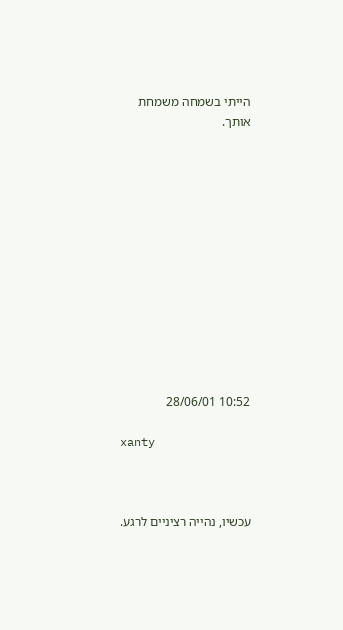הייתי בשמחה משמחת אותך.













10:52 28/06/01

xanty



עכשיו, נהייה רציניים לרגע.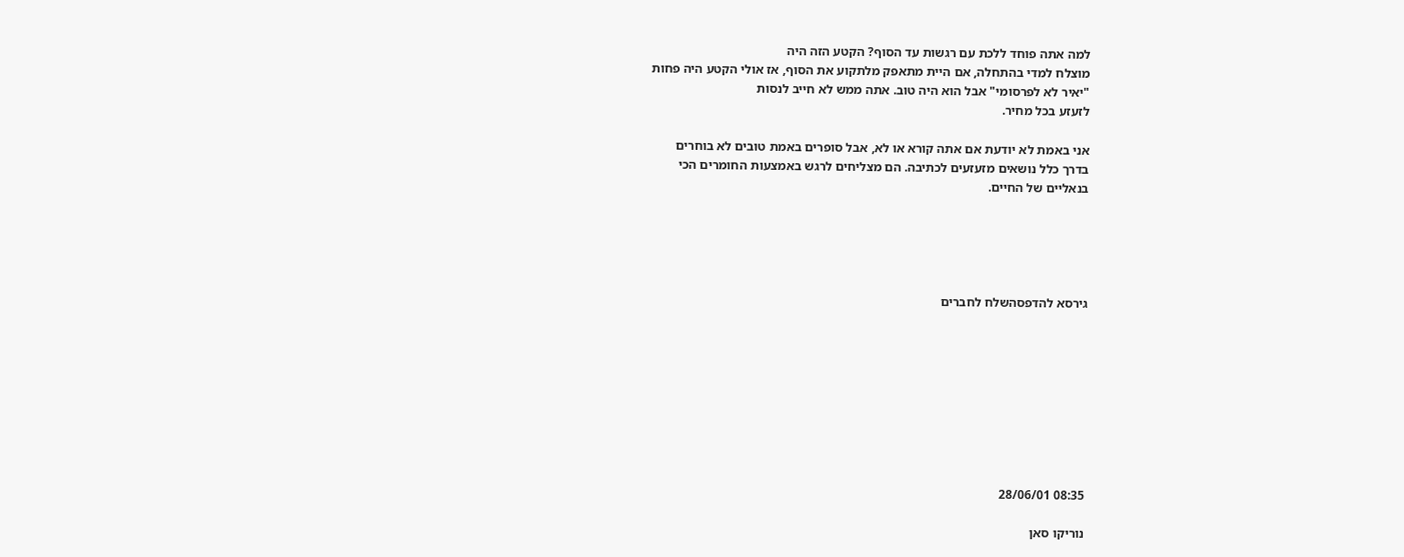למה אתה פוחד ללכת עם רגשות עד הסוף? הקטע הזה היה
מוצלח למדי בהתחלה, אם היית מתאפק מלתקוע את הסוף, אז אולי הקטע היה פחות
"יאיר לא לפרסומי" אבל הוא היה טוב. אתה ממש לא חייב לנסות
לזעזע בכל מחיר.

אני באמת לא יודעת אם אתה קורא או לא, אבל סופרים באמת טובים לא בוחרים
בדרך כלל נושאים מזעזעים לכתיבה. הם מצליחים לרגש באמצעות החומרים הכי
בנאליים של החיים.





גירסא להדפסהשלח לחברים









08:35 28/06/01

נוריקו סאן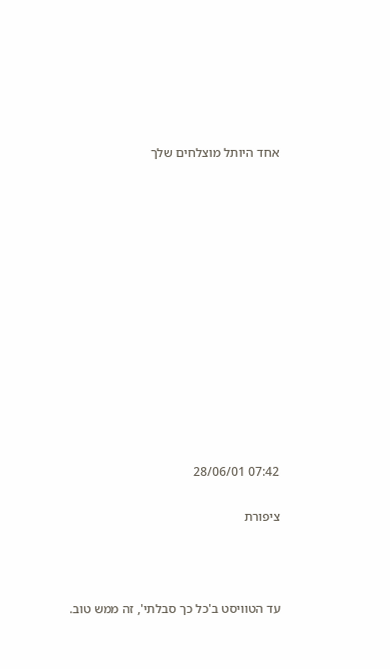אחד היותל מוצלחים שלך













07:42 28/06/01

ציפורת



עד הטוויסט ב'כל כך סבלתי', זה ממש טוב.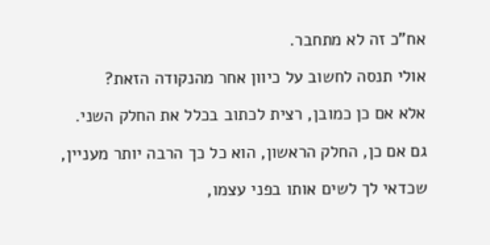אח"כ זה לא מתחבר.

אולי תנסה לחשוב על כיוון אחר מהנקודה הזאת?

אלא אם כן כמובן, רצית לכתוב בכלל את החלק השני.

גם אם כן, החלק הראשון, הוא כל כך הרבה יותר מעניין,

שכדאי לך לשים אותו בפני עצמו,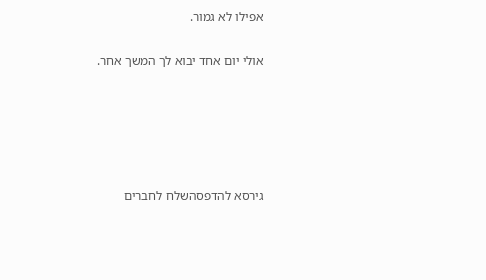אפילו לא גמור.

אולי יום אחד יבוא לך המשך אחר.





גירסא להדפסהשלח לחברים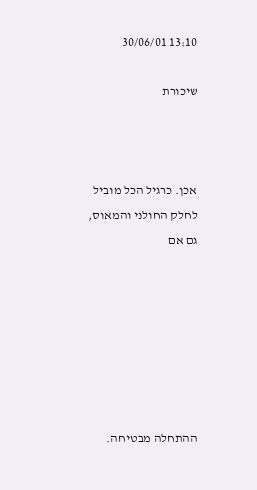13:10 30/06/01

שיכורת



אכן. כרגיל הכל מוביל לחלק החולני והמאוס, גם אם







ההתחלה מבטיחה.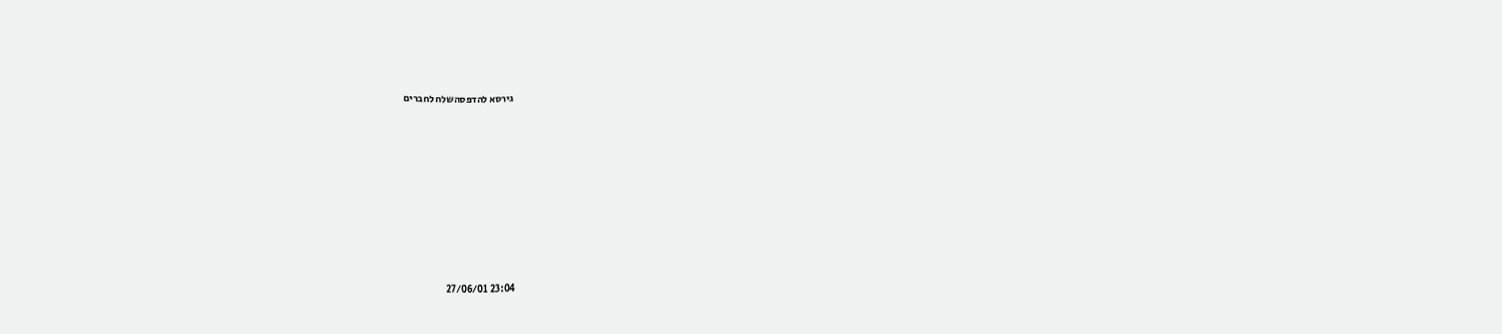גירסא להדפסהשלח לחברים









23:04 27/06/01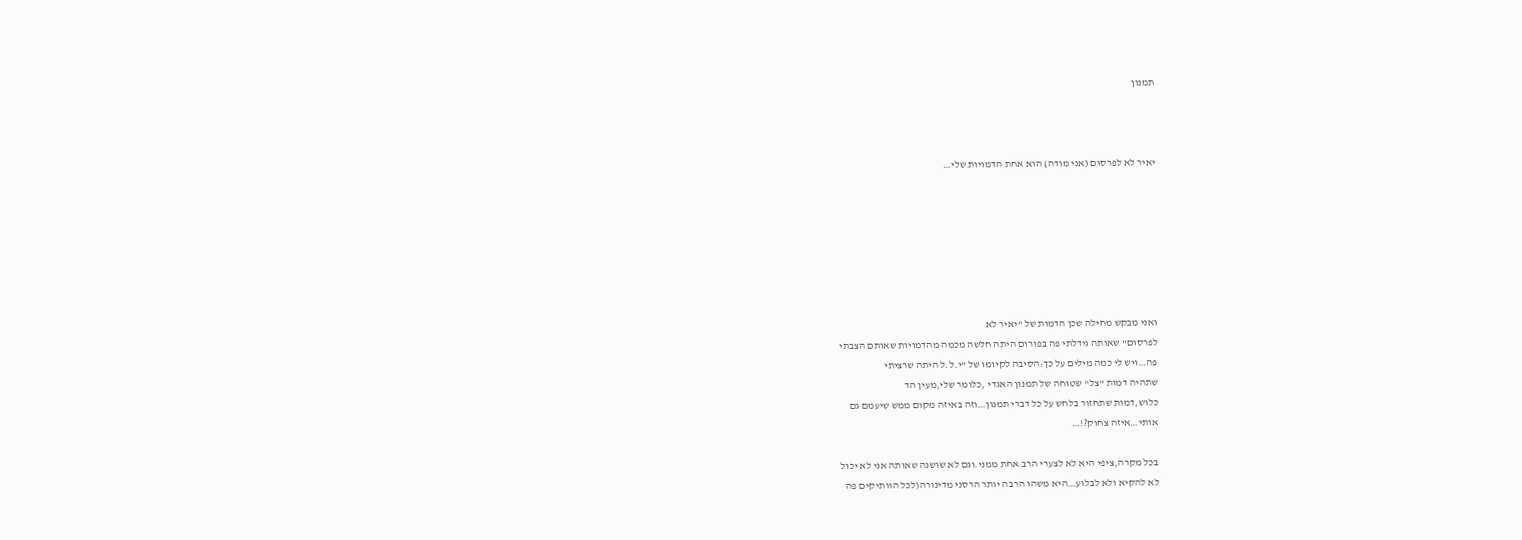תמנון



יאיר לא לפרסום (אני מודה) הוא אחת הדמויות שלי…







ואני מבקש מחילה שכן הדמות של "יאיר לא
לפרסום" שאותה גידלתי פה בפורום היתה חלשה מכמה מהדמויות שאותם הצבתי
פה…ויש לי כמה מילים על כך:הסיבה לקיומו של "י.ל.ל היתה שרציתי
שתהיה דמות "צל" שטוחה של תמנון האגדי ,כלומר שלי,מעין הד
כלוש,דמות שתחזור בלחש על כל דברי תמנון…וזה באיזה מקום ממש שיעמם גם
אותי…איזה צחוק?!…

בכל מקרה,ציפי היא לא לצערי הרב אחת ממני.וגם לא שושנה שאותה אני לא יכול
לא להקיא ולא לבלוע…היא משהו הרבה יותר הרסני מדינורה(לכל הוותיקים פה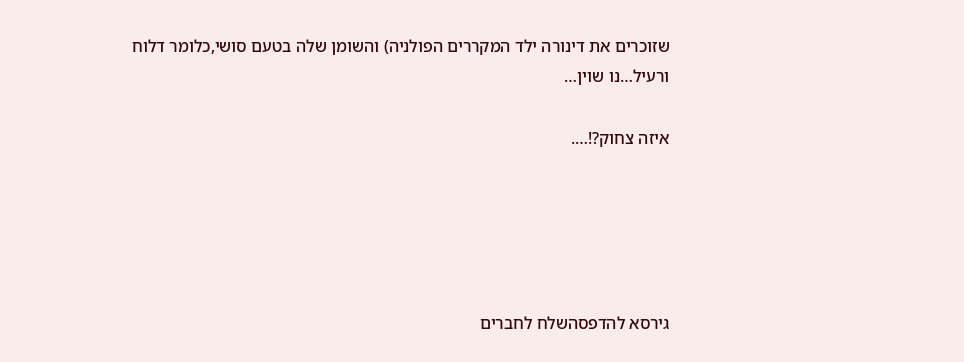שזוכרים את דינורה ילד המקררים הפולניה) והשומן שלה בטעם סושי,כלומר דלוח
ורעיל…נו שוין…

איזה צחוק?!….





גירסא להדפסהשלח לחברים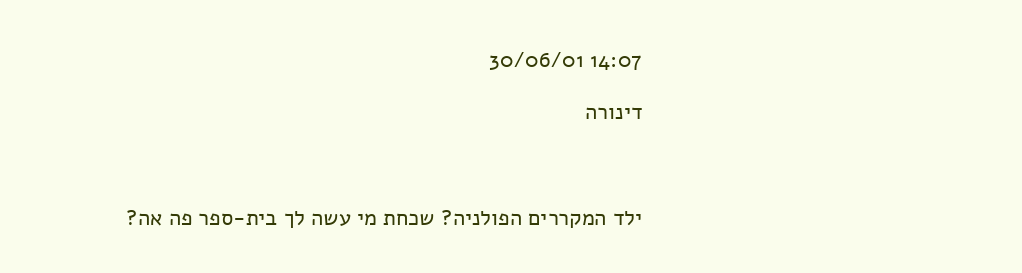14:07 30/06/01

דינורה



ילד המקררים הפולניה? שכחת מי עשה לך בית-ספר פה אה?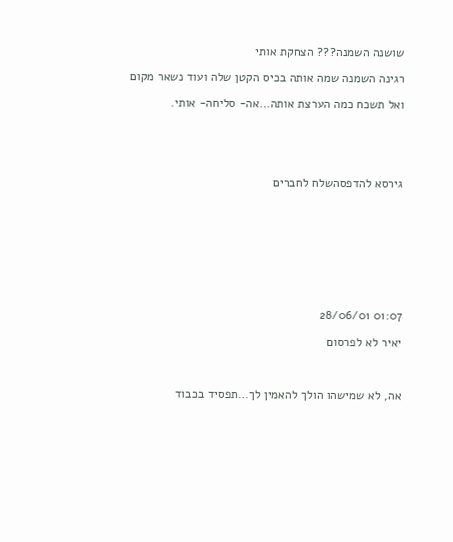שושנה השמנה??? הצחקת אותי

רגינה השמנה שמה אותה בכיס הקטן שלה ועוד נשאר מקום

ואל תשכח כמה הערצת אותה…אה- סליחה- אותי.





גירסא להדפסהשלח לחברים









01:07 28/06/01

יאיר לא לפרסום



אה, לא שמישהו הולך להאמין לך…תפסיד בכבוד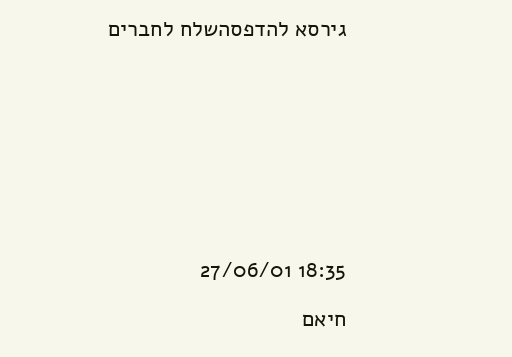גירסא להדפסהשלח לחברים









18:35 27/06/01

חיאם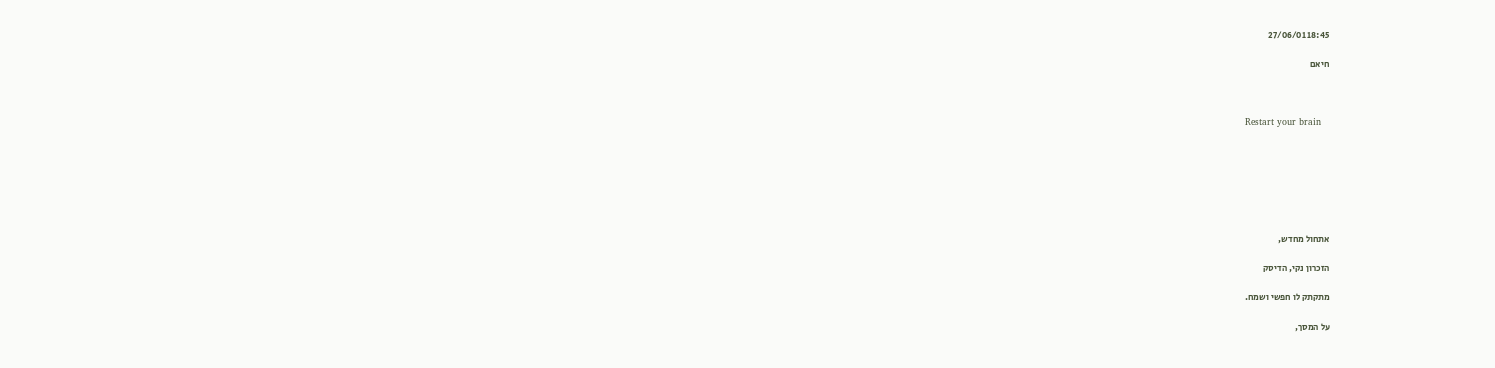18:45 27/06/01

חיאם



Restart your brain







אתחול מחדש,

הזכרון נקי, הדיסק

מתקתק לו חפשי ושמח.

על המסך,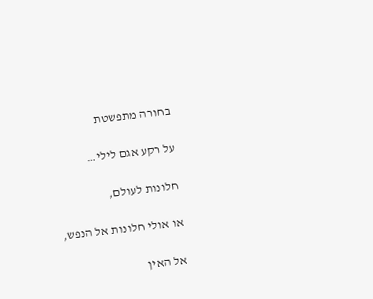בחורה מתפשטת

על רקע אגם לילי…

חלונות לעולם,

או אולי חלונות אל הנפש,

אל האין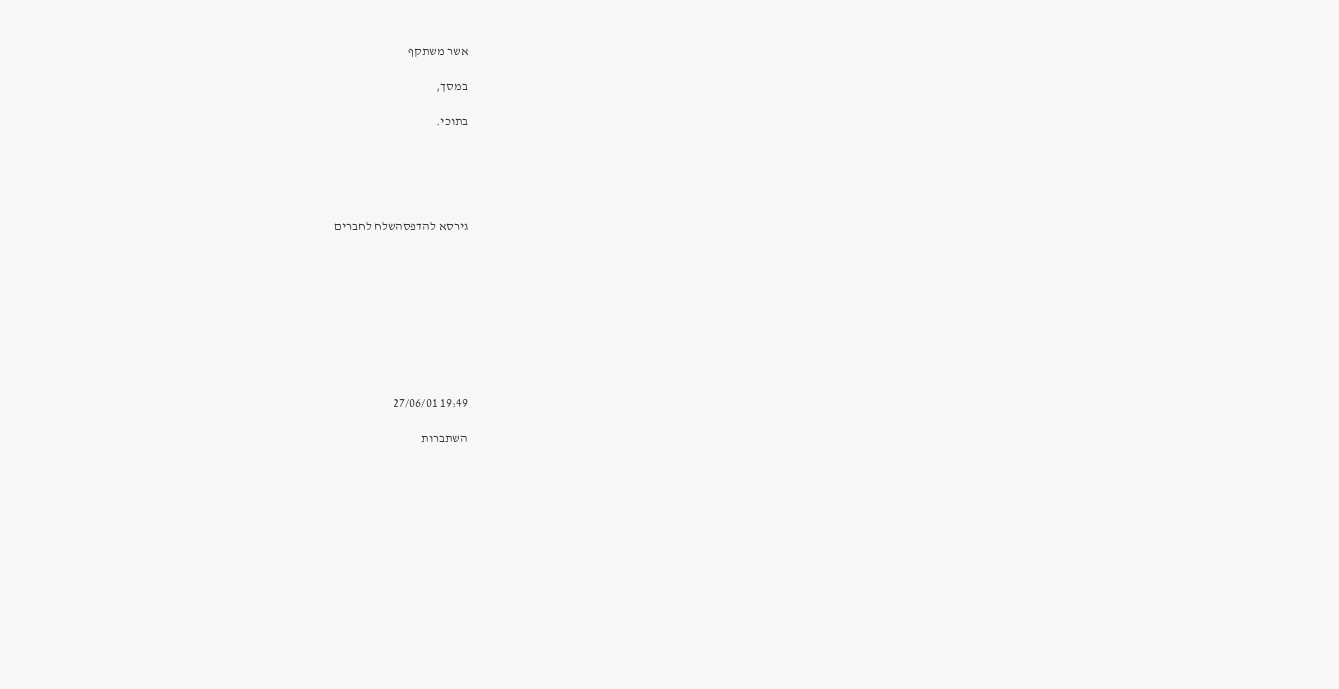אשר משתקף

במסך,

בתוכי.





גירסא להדפסהשלח לחברים









19:49 27/06/01

השתברות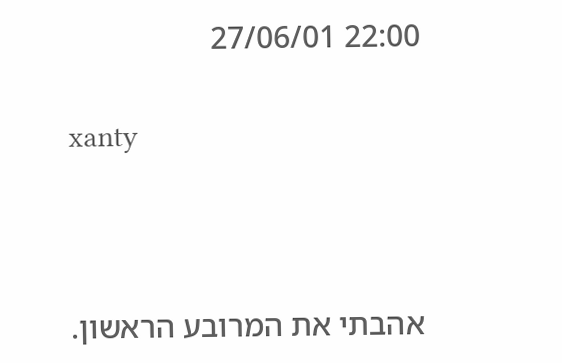22:00 27/06/01

xanty



אהבתי את המרובע הראשון.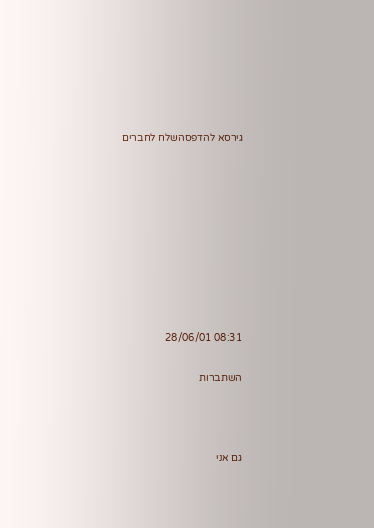גירסא להדפסהשלח לחברים









08:31 28/06/01

השתברות



גם אני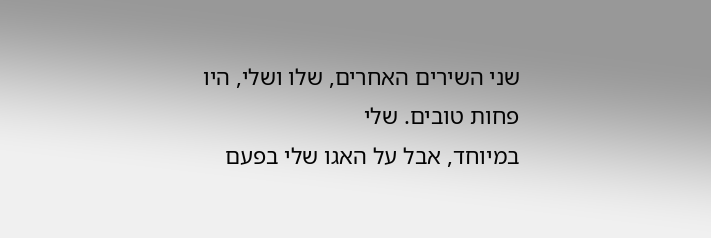שני השירים האחרים, שלו ושלי, היו פחות טובים. שלי
במיוחד, אבל על האגו שלי בפעם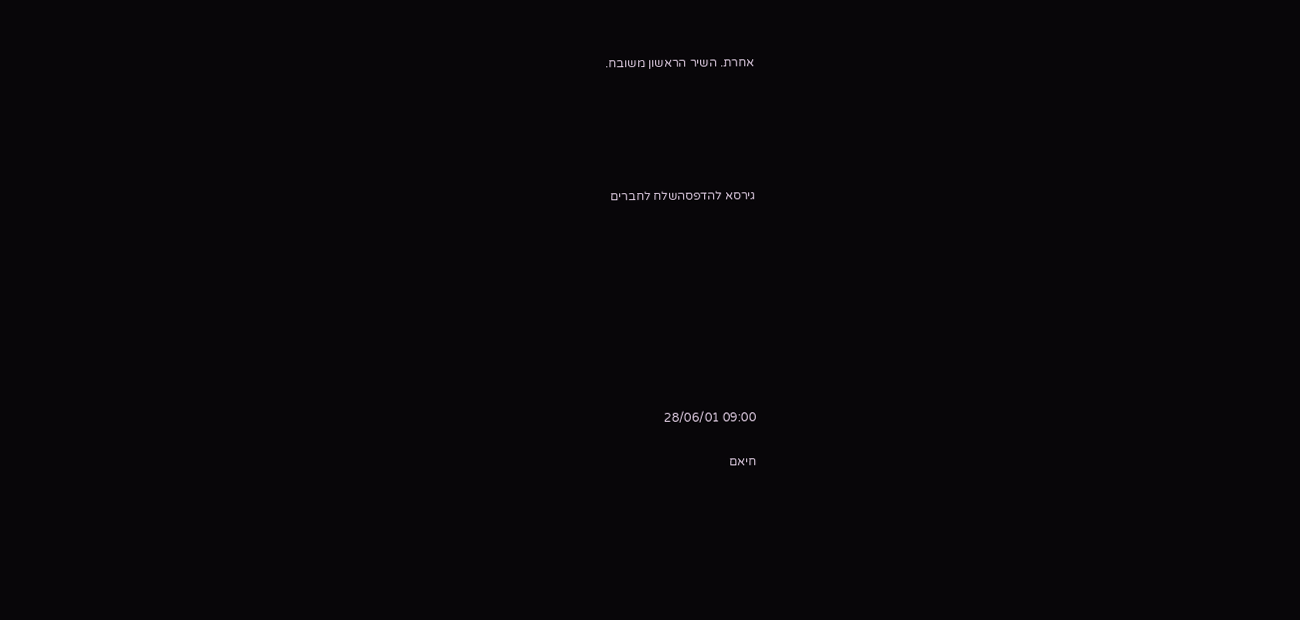אחרת. השיר הראשון משובח.





גירסא להדפסהשלח לחברים









09:00 28/06/01

חיאם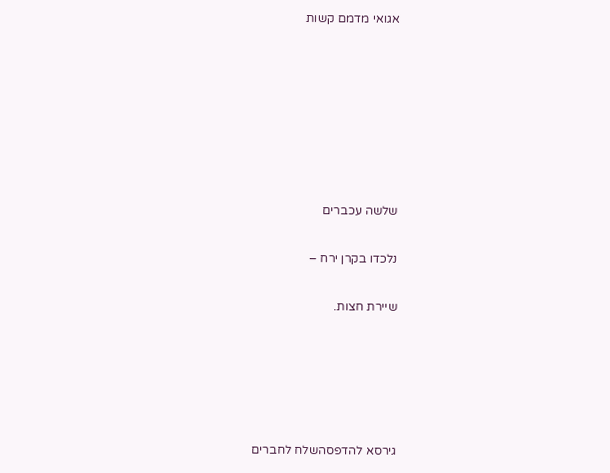אגואי מדמם קשות







שלשה עכברים

נלכדו בקרן ירח –

שיירת חצות.





גירסא להדפסהשלח לחברים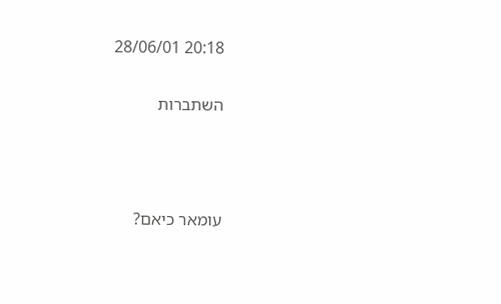20:18 28/06/01

השתברות



עומאר כיאם?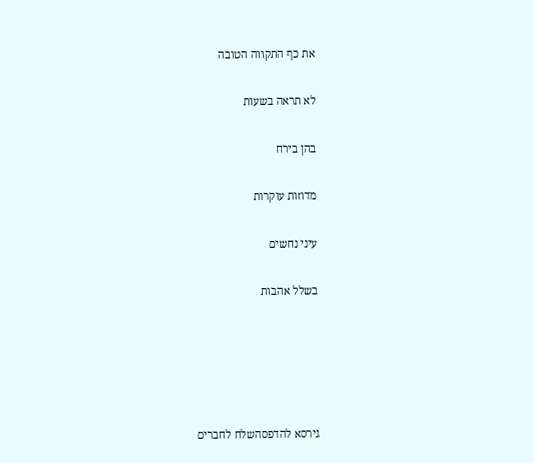את כף התקווה הטובה

לא תראה בשעות

בהן בירח

מדוזות עוקרות

עיני נחשים

בשלל אהבות





גירסא להדפסהשלח לחברים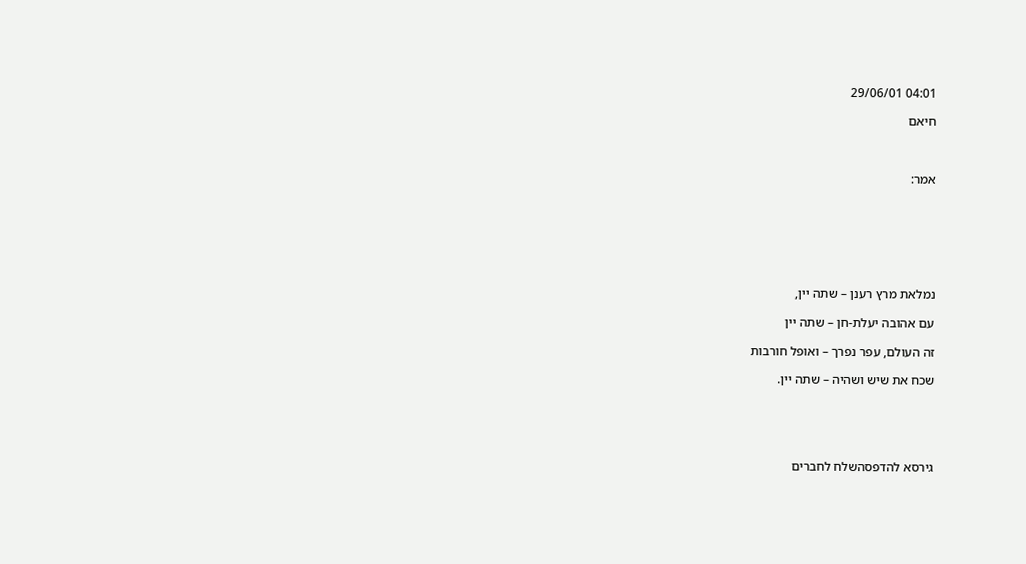04:01 29/06/01

חיאם



אמר:







נמלאת מרץ רענן – שתה יין,

עם אהובה יעלת-חן – שתה יין

זה העולם, עפר נפרך – ואופל חורבות

שכח את שיש ושהיה – שתה יין.





גירסא להדפסהשלח לחברים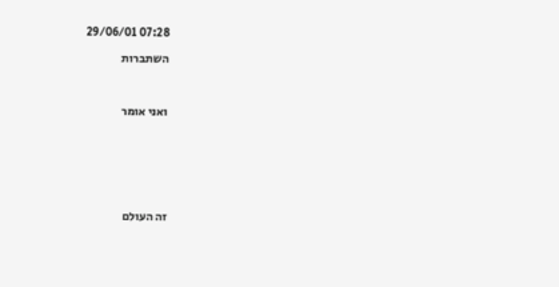07:28 29/06/01

השתברות



ואני אומר







זה העולם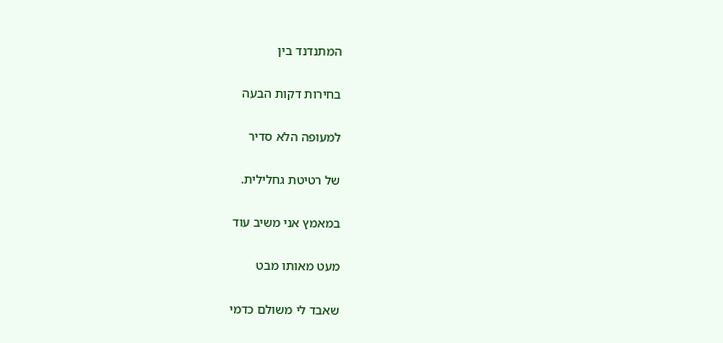המתנדנד בין

בחירות דקות הבעה

למעופה הלא סדיר

של רטיטת גחלילית.

במאמץ אני משיב עוד

מעט מאותו מבט

שאבד לי משולם כדמי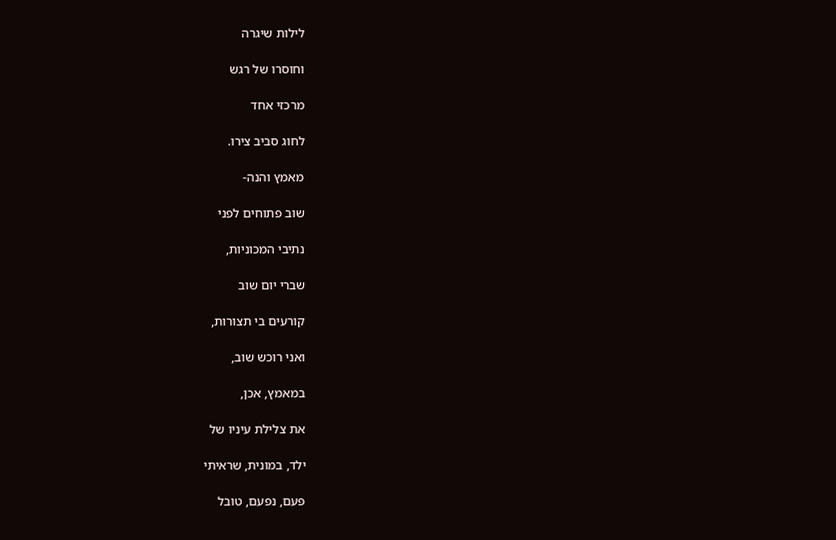לילות שיגרה

וחוסרו של רגש

מרכזי אחד

לחוג סביב צירו.

מאמץ והנה-

שוב פתוחים לפני

נתיבי המכוניות,

שברי יום שוב

קורעים בי תצורות,

ואני רוכש שוב,

במאמץ, אכן,

את צלילת עיניו של

ילד, במונית, שראיתי

פעם, נפעם, טובל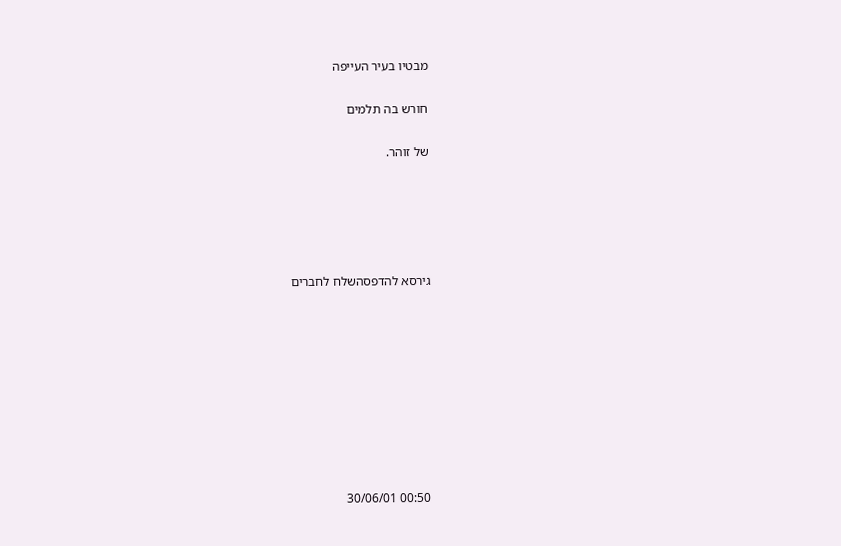מבטיו בעיר העייפה

חורש בה תלמים

של זוהר.





גירסא להדפסהשלח לחברים









00:50 30/06/01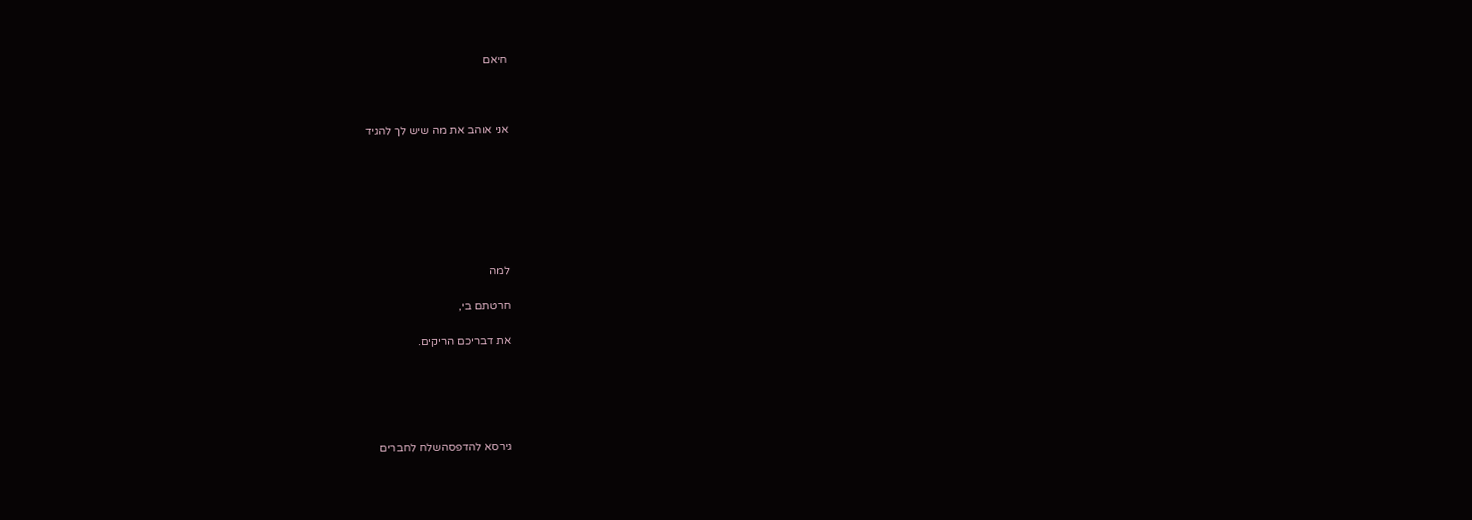חיאם



אני אוהב את מה שיש לך להגיד







למה

חרטתם בי,

את דבריכם הריקים.





גירסא להדפסהשלח לחברים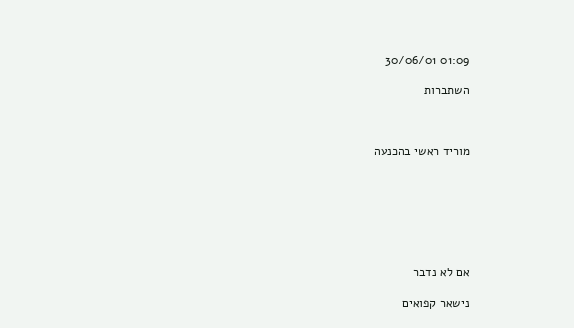01:09 30/06/01

השתברות



מוריד ראשי בהכנעה







אם לא נדבר

נישאר קפואים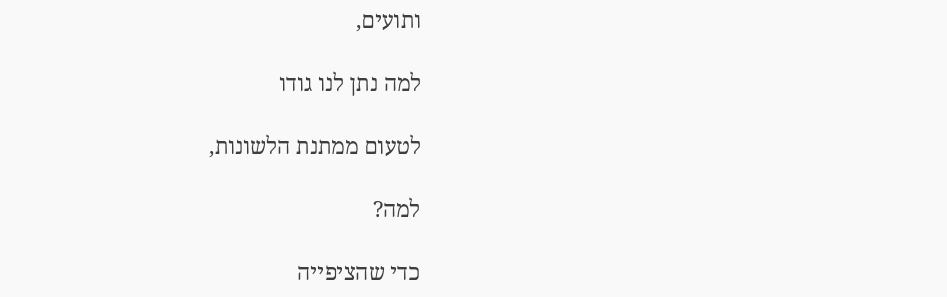ותועים,

למה נתן לנו גודו

לטעום ממתנת הלשונות,

למה?

כדי שהציפייה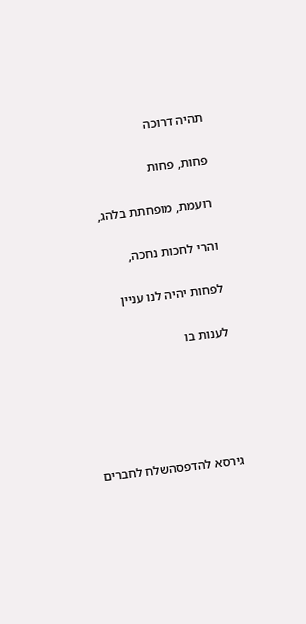תהיה דרוכה

פחות, פחות

רועמת, מופחתת בלהג,

והרי לחכות נחכה,

לפחות יהיה לנו עניין

לענות בו





גירסא להדפסהשלח לחברים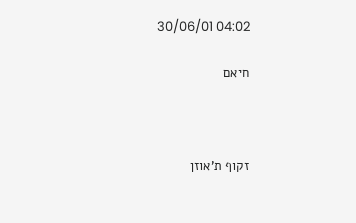04:02 30/06/01

חיאם



זקוף ת'אוזן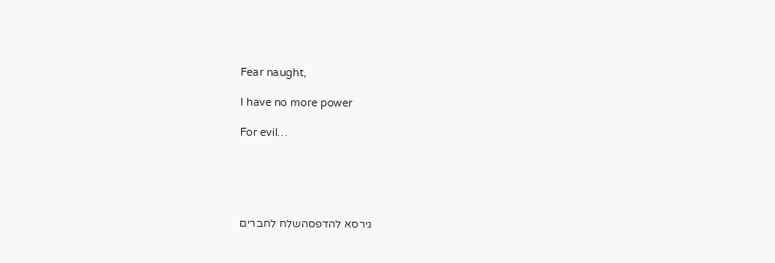Fear naught,

I have no more power

For evil…





גירסא להדפסהשלח לחברים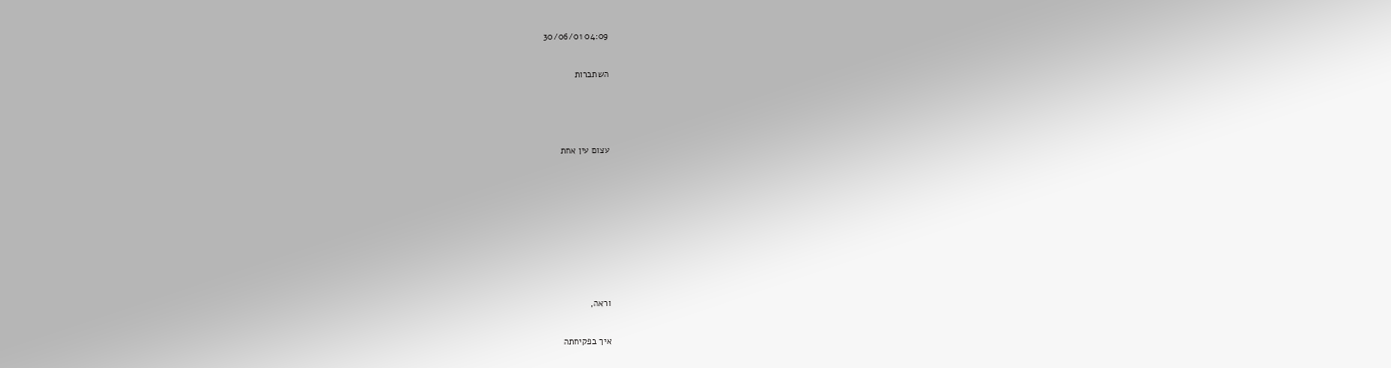04:09 30/06/01

השתברות



עצום עין אחת







וראה,

איך בפקיחתה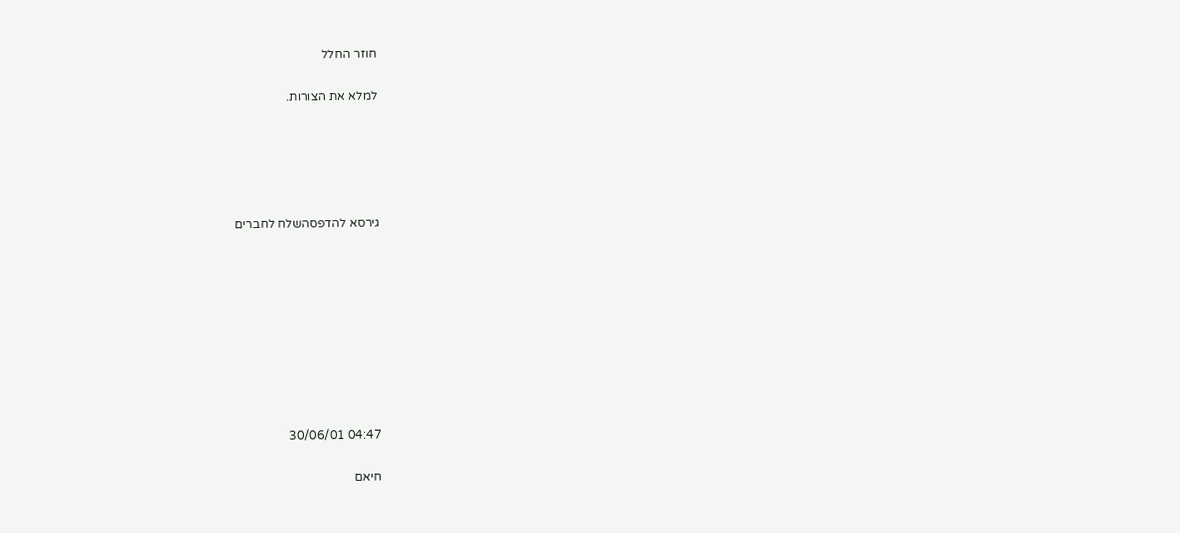חוזר החלל

למלא את הצורות.





גירסא להדפסהשלח לחברים









04:47 30/06/01

חיאם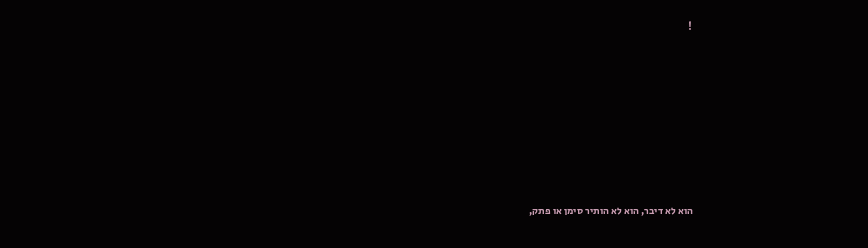!







הוא לא דיבר, הוא לא הותיר סימן או פתק,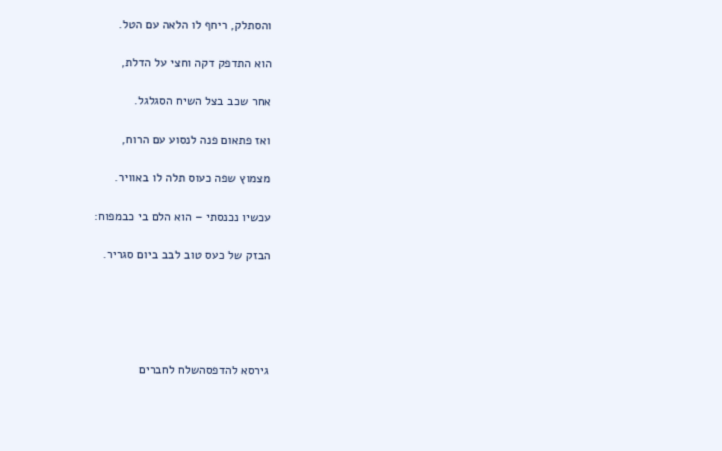והסתלק, ריחף לו הלאה עם הטל.

הוא התדפק דקה וחצי על הדלת,

אחר שכב בצל השיח הסגלגל.

ואז פתאום פנה לנסוע עם הרוח,

מצמוץ שפה כעוס תלה לו באוויר.

עכשיו נכנסתי – הוא הלם בי כבמפוח:

הבזק של כעס טוב לבב ביום סגריר.





גירסא להדפסהשלח לחברים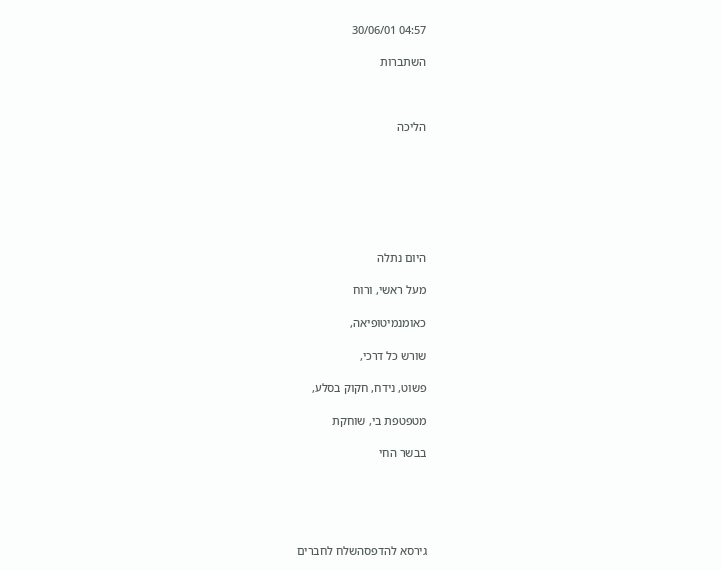04:57 30/06/01

השתברות



הליכה







היום נתלה

מעל ראשי, ורוח

כאומנמיטופיאה,

שורש כל דרכי,

פשוט, נידח, חקוק בסלע,

מטפטפת בי, שוחקת

בבשר החי





גירסא להדפסהשלח לחברים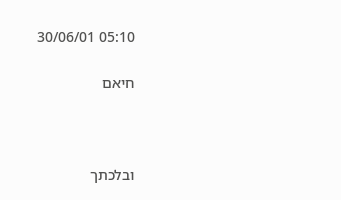05:10 30/06/01

חיאם



ובלכתך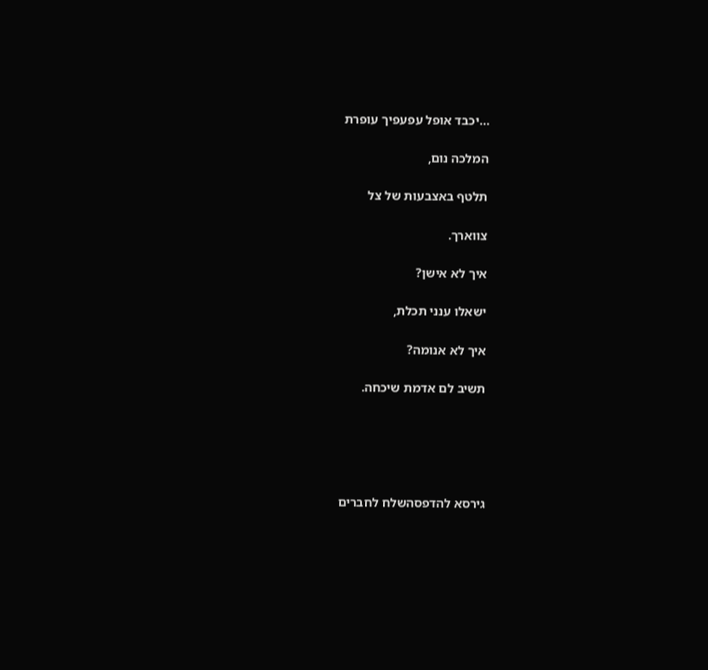…יכבד אופל עפעפיך עופרת

המלכה נום,

תלטף באצבעות של צל

צווארך.

איך לא אישן?

ישאלו ענני תכלת,

איך לא אנומה?

תשיב לם אדמת שיכחה.





גירסא להדפסהשלח לחברים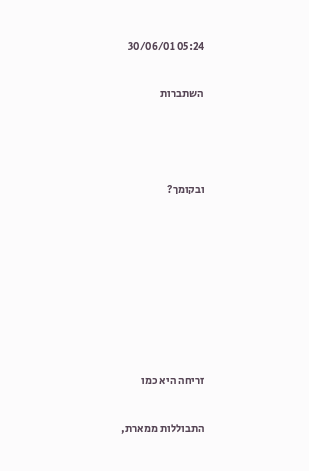05:24 30/06/01

השתברות



ובקומך?







זריחה היא כמו

התבוללות ממארת,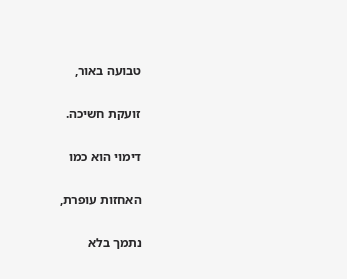טבועה באור,

זועקת חשיכה.

דימוי הוא כמו

האחזות עופרת,

נתמך בלא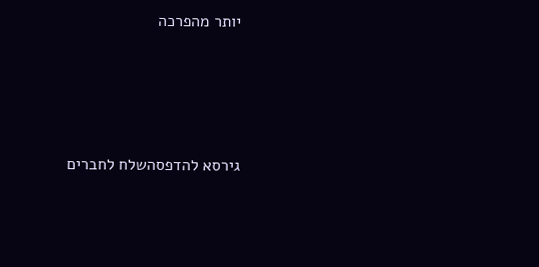יותר מהפרכה





גירסא להדפסהשלח לחברים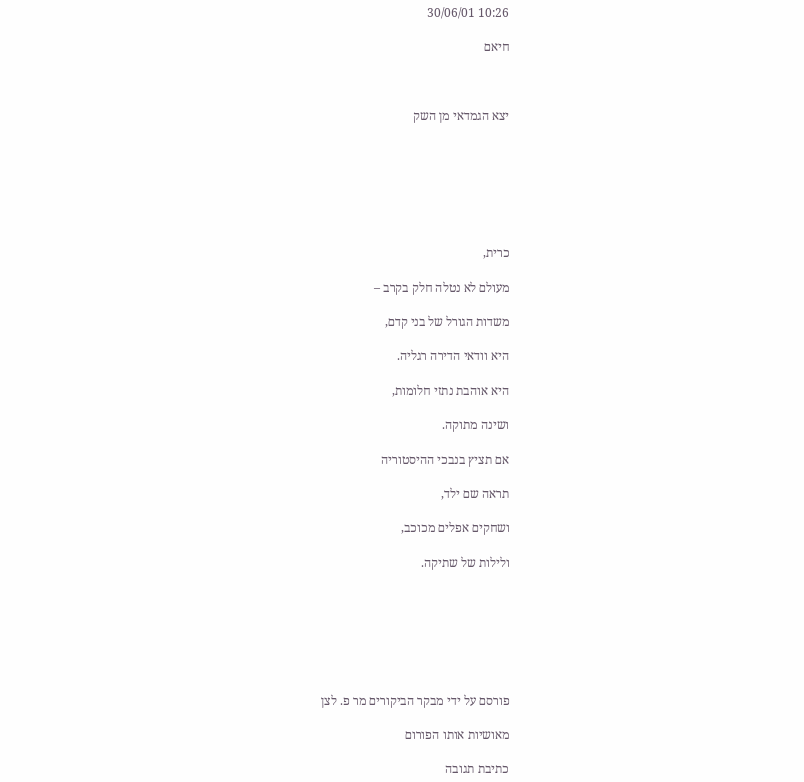10:26 30/06/01

חיאם



יצא הגמדאי מן השק







כרית,

מעולם לא נטלה חלק בקרב –

משדות הגורל של בני קדם,

היא וודאי הדירה רגליה.

היא אוהבת נתזי חלומות,

ושינה מתוקה.

אם תציץ בנבכי ההיסטוריה

תראה שם ילד,

ושחקים אפלים מכוכב,

ולילות של שתיקה.







פורסם על ידי מבקר הביקורים מר פ. לצן

מאושיות אותו הפורום

כתיבת תגובה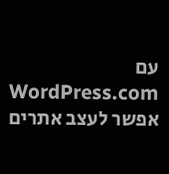עם WordPress.com אפשר לעצב אתרים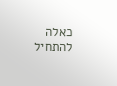כאלה
להתחיל